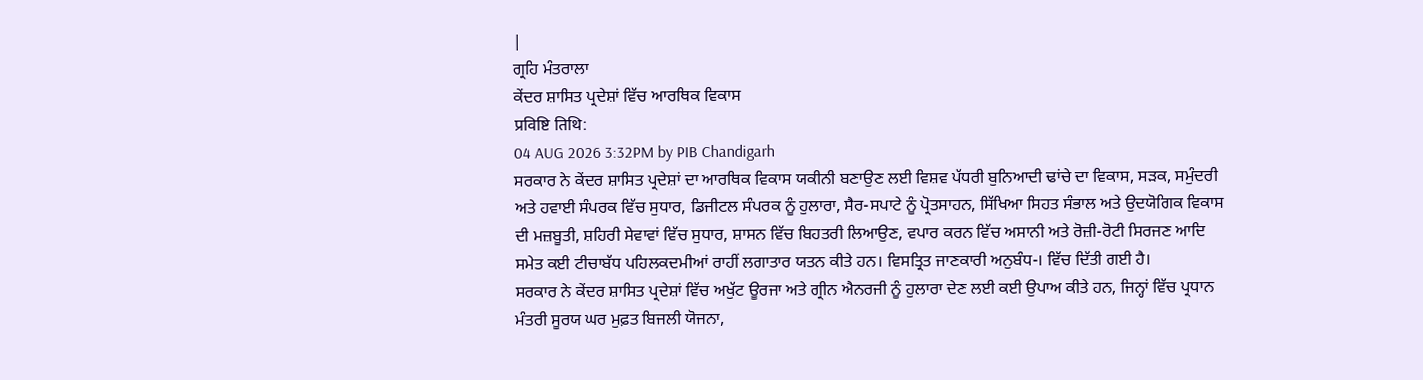|
ਗ੍ਰਹਿ ਮੰਤਰਾਲਾ
ਕੇਂਦਰ ਸ਼ਾਸਿਤ ਪ੍ਰਦੇਸ਼ਾਂ ਵਿੱਚ ਆਰਥਿਕ ਵਿਕਾਸ
प्रविष्टि तिथि:
04 AUG 2026 3:32PM by PIB Chandigarh
ਸਰਕਾਰ ਨੇ ਕੇਂਦਰ ਸ਼ਾਸਿਤ ਪ੍ਰਦੇਸ਼ਾਂ ਦਾ ਆਰਥਿਕ ਵਿਕਾਸ ਯਕੀਨੀ ਬਣਾਉਣ ਲਈ ਵਿਸ਼ਵ ਪੱਧਰੀ ਬੁਨਿਆਦੀ ਢਾਂਚੇ ਦਾ ਵਿਕਾਸ, ਸੜਕ, ਸਮੁੰਦਰੀ ਅਤੇ ਹਵਾਈ ਸੰਪਰਕ ਵਿੱਚ ਸੁਧਾਰ, ਡਿਜੀਟਲ ਸੰਪਰਕ ਨੂੰ ਹੁਲਾਰਾ, ਸੈਰ-ਸਪਾਟੇ ਨੂੰ ਪ੍ਰੋਤਸਾਹਨ, ਸਿੱਖਿਆ ਸਿਹਤ ਸੰਭਾਲ ਅਤੇ ਉਦਯੋਗਿਕ ਵਿਕਾਸ ਦੀ ਮਜ਼ਬੂਤੀ, ਸ਼ਹਿਰੀ ਸੇਵਾਵਾਂ ਵਿੱਚ ਸੁਧਾਰ, ਸ਼ਾਸਨ ਵਿੱਚ ਬਿਹਤਰੀ ਲਿਆਉਣ, ਵਪਾਰ ਕਰਨ ਵਿੱਚ ਅਸਾਨੀ ਅਤੇ ਰੋਜ਼ੀ-ਰੋਟੀ ਸਿਰਜਣ ਆਦਿ ਸਮੇਤ ਕਈ ਟੀਚਾਬੱਧ ਪਹਿਲਕਦਮੀਆਂ ਰਾਹੀਂ ਲਗਾਤਾਰ ਯਤਨ ਕੀਤੇ ਹਨ। ਵਿਸਤ੍ਰਿਤ ਜਾਣਕਾਰੀ ਅਨੁਬੰਧ-। ਵਿੱਚ ਦਿੱਤੀ ਗਈ ਹੈ।
ਸਰਕਾਰ ਨੇ ਕੇਂਦਰ ਸ਼ਾਸਿਤ ਪ੍ਰਦੇਸ਼ਾਂ ਵਿੱਚ ਅਖੁੱਟ ਊਰਜਾ ਅਤੇ ਗ੍ਰੀਨ ਐਨਰਜੀ ਨੂੰ ਹੁਲਾਰਾ ਦੇਣ ਲਈ ਕਈ ਉਪਾਅ ਕੀਤੇ ਹਨ, ਜਿਨ੍ਹਾਂ ਵਿੱਚ ਪ੍ਰਧਾਨ ਮੰਤਰੀ ਸੂਰਯ ਘਰ ਮੁਫ਼ਤ ਬਿਜਲੀ ਯੋਜਨਾ,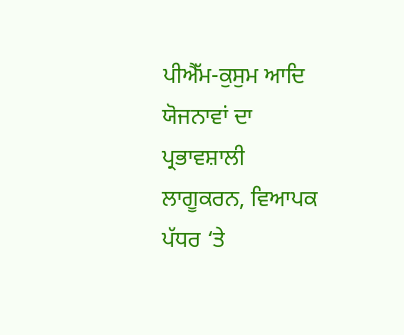ਪੀਐੱਮ-ਕੁਸੁਮ ਆਦਿ ਯੋਜਨਾਵਾਂ ਦਾ ਪ੍ਰਭਾਵਸ਼ਾਲੀ ਲਾਗੂਕਰਨ, ਵਿਆਪਕ ਪੱਧਰ ‘ਤੇ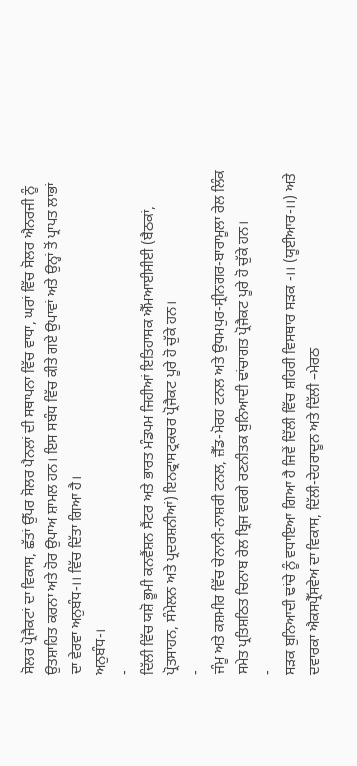ਸੋਲਰ ਪ੍ਰੋਜੈਕਟਾਂ ਦਾ ਵਿਕਾਸ, ਛੱਤਾਂ ਉੱਪਰ ਸੋਲਰ ਪੈਨਲਾਂ ਦੀ ਸਥਾਪਨਾ ਵਿੱਚ ਵਾਧਾ, ਘਰਾਂ ਵਿੱਚ ਸੋਲਰ ਐਨਰਜੀ ਨੂੰ ਉਤਸ਼ਾਹਿਤ ਕਰਨਾ ਅਤੇ ਹੋਰ ਉਪਾਅ ਸ਼ਾਮਲ ਹਨ। ਇਸ ਸਬੰਧ ਵਿੱਚ ਕੀਤੇ ਗਏ ਉਪਾਵਾਂ ਅਤੇ ਉਨ੍ਹਾਂ ਤੋਂ ਪ੍ਰਾਪਤ ਲਾਭਾਂ ਦਾ ਵੇਰਵਾ ਅਨੁਬੰਧ-।। ਵਿੱਚ ਦਿੱਤਾ ਗਿਆ ਹੈ।
ਅਨੁਬੰਧ-।
-
ਦਿੱਲੀ ਵਿੱਚ ਯਸ਼ੋ ਭੂਮੀ ਕਨਵੈਂਸ਼ਨ ਸੈਂਟਰ ਅਤੇ ਭਾਰਤ ਮੰਡਪਮ ਜਿਹੀਆਂ ਇਤਿਹਾਸਕ ਐੱਮਆਈਸੀਈ (ਬੈਠਕਾਂ, ਪ੍ਰੋਤਸਾਹਨ, ਸੰਮੇਲਨ ਅਤੇ ਪ੍ਰਦਰਸ਼ਨੀਆਂ) ਇਨਫ੍ਰਾਸਟ੍ਰਕਚਰ ਪ੍ਰੋਜੈਕਟ ਪੂਰੇ ਹੋ ਚੁੱਕੇ ਹਨ।
-
ਜੰਮੂ ਅਤੇ ਕਸ਼ਮੀਰ ਵਿੱਚ ਚੇਨਾਨੀ-ਨਾਸ਼ਰੀ ਟਨਲ, ਜ਼ੈੱਡ-ਮੋਰਹ ਟਨਲ ਅਤੇ ਉਧਮਪੁਰ-ਸ੍ਰੀਨਗਰ-ਬਾਰਾਮੂਲਾ ਰੇਲ ਲਿੰਕ ਸਮੇਤ ਪ੍ਰਤਿਸ਼ਠਿਤ ਚਿਨਾਬ ਰੇਲ ਬ੍ਰਿਜ ਵਰਗੇ ਰਣਨੀਤਕ ਬੁਨਿਆਦੀ ਢਾਂਚਾਗਤ ਪ੍ਰੋਜੈਕਟ ਪੂਰੇ ਹੋ ਚੁੱਕੇ ਹਨ।
-
ਸੜਕ ਬੁਨਿਆਦੀ ਢਾਂਚੇ ਨੂੰ ਵਧਾਇਆ ਗਿਆ ਹੈ ਜਿਵੇਂ ਦਿੱਲੀ ਵਿੱਚ ਸ਼ਹਿਰੀ ਵਿਸਥਾਰ ਸੜਕ -।। (ਯੂਈਆਰ-।।) ਅਤੇ ਦਵਾਰਕਾ ਐਕਸਪ੍ਰੈੱਸਵੇਅ ਦਾ ਵਿਕਾਸ, ਦਿੱਲੀ-ਦੇਹਰਾਦੂਨ ਅਤੇ ਦਿੱਲੀ –ਮੇਰਠ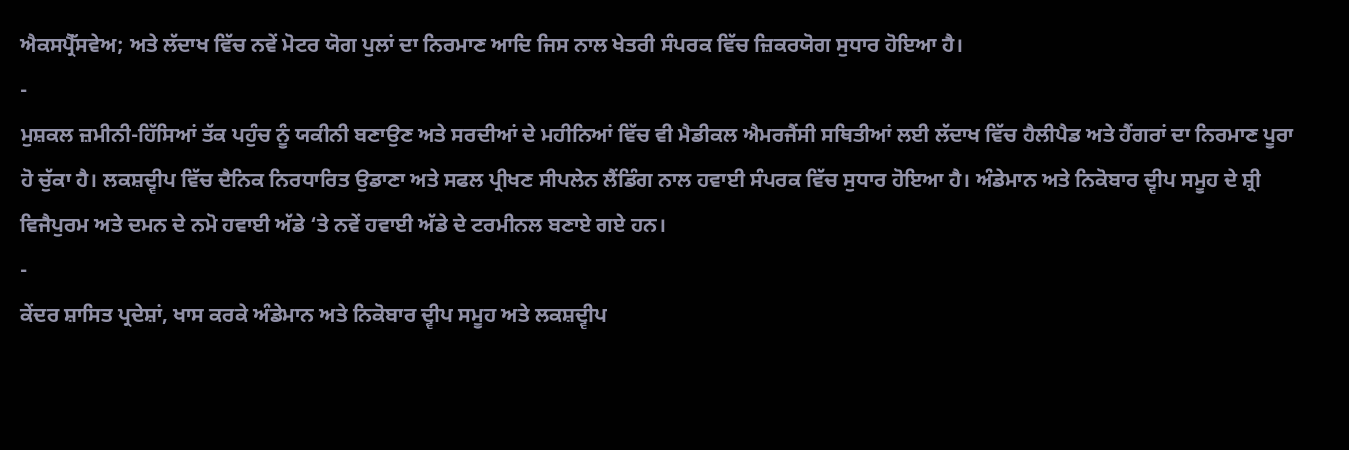ਐਕਸਪ੍ਰੈੱਸਵੇਅ; ਅਤੇ ਲੱਦਾਖ ਵਿੱਚ ਨਵੇਂ ਮੋਟਰ ਯੋਗ ਪੁਲਾਂ ਦਾ ਨਿਰਮਾਣ ਆਦਿ ਜਿਸ ਨਾਲ ਖੇਤਰੀ ਸੰਪਰਕ ਵਿੱਚ ਜ਼ਿਕਰਯੋਗ ਸੁਧਾਰ ਹੋਇਆ ਹੈ।
-
ਮੁਸ਼ਕਲ ਜ਼ਮੀਨੀ-ਹਿੱਸਿਆਂ ਤੱਕ ਪਹੁੰਚ ਨੂੰ ਯਕੀਨੀ ਬਣਾਉਣ ਅਤੇ ਸਰਦੀਆਂ ਦੇ ਮਹੀਨਿਆਂ ਵਿੱਚ ਵੀ ਮੈਡੀਕਲ ਐਮਰਜੈਂਸੀ ਸਥਿਤੀਆਂ ਲਈ ਲੱਦਾਖ ਵਿੱਚ ਹੈਲੀਪੈਡ ਅਤੇ ਹੈਂਗਰਾਂ ਦਾ ਨਿਰਮਾਣ ਪੂਰਾ ਹੋ ਚੁੱਕਾ ਹੈ। ਲਕਸ਼ਦ੍ਵੀਪ ਵਿੱਚ ਦੈਨਿਕ ਨਿਰਧਾਰਿਤ ਉਡਾਣਾ ਅਤੇ ਸਫਲ ਪ੍ਰੀਖਣ ਸੀਪਲੇਨ ਲੈਂਡਿੰਗ ਨਾਲ ਹਵਾਈ ਸੰਪਰਕ ਵਿੱਚ ਸੁਧਾਰ ਹੋਇਆ ਹੈ। ਅੰਡੇਮਾਨ ਅਤੇ ਨਿਕੋਬਾਰ ਦ੍ਵੀਪ ਸਮੂਹ ਦੇ ਸ਼੍ਰੀ ਵਿਜੈਪੁਰਮ ਅਤੇ ਦਮਨ ਦੇ ਨਮੋ ਹਵਾਈ ਅੱਡੇ ‘ਤੇ ਨਵੇਂ ਹਵਾਈ ਅੱਡੇ ਦੇ ਟਰਮੀਨਲ ਬਣਾਏ ਗਏ ਹਨ।
-
ਕੇਂਦਰ ਸ਼ਾਸਿਤ ਪ੍ਰਦੇਸ਼ਾਂ, ਖਾਸ ਕਰਕੇ ਅੰਡੇਮਾਨ ਅਤੇ ਨਿਕੋਬਾਰ ਦ੍ਵੀਪ ਸਮੂਹ ਅਤੇ ਲਕਸ਼ਦ੍ਵੀਪ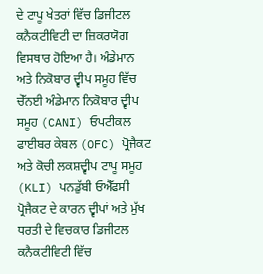ਦੇ ਟਾਪੂ ਖੇਤਰਾਂ ਵਿੱਚ ਡਿਜੀਟਲ ਕਨੈਕਟੀਵਿਟੀ ਦਾ ਜ਼ਿਕਰਯੋਗ ਵਿਸਥਾਰ ਹੋਇਆ ਹੈ। ਅੰਡੇਮਾਨ ਅਤੇ ਨਿਕੋਬਾਰ ਦ੍ਵੀਪ ਸਮੂਹ ਵਿੱਚ ਚੇੱਨਈ ਅੰਡੇਮਾਨ ਨਿਕੋਬਾਰ ਦ੍ਵੀਪ ਸਮੂਹ (CANI) ਓਪਟੀਕਲ ਫਾਈਬਰ ਕੇਬਲ (OFC) ਪ੍ਰੋਜੈਕਟ ਅਤੇ ਕੋਚੀ ਲਕਸ਼ਦ੍ਵੀਪ ਟਾਪੂ ਸਮੂਹ (KLI) ਪਨਡੁੱਬੀ ਓਐੱਫਸੀ ਪ੍ਰੋਜੈਕਟ ਦੇ ਕਾਰਨ ਦ੍ਵੀਪਾਂ ਅਤੇ ਮੁੱਖ ਧਰਤੀ ਦੇ ਵਿਚਕਾਰ ਡਿਜੀਟਲ ਕਨੈਕਟੀਵਿਟੀ ਵਿੱਚ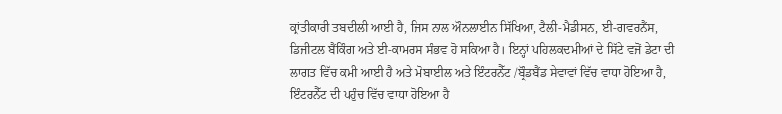ਕ੍ਰਾਂਤੀਕਾਰੀ ਤਬਦੀਲੀ ਆਈ ਹੈ, ਜਿਸ ਨਾਲ ਔਨਲਾਈਨ ਸਿੱਖਿਆ, ਟੈਲੀ-ਮੈਡੀਸਨ, ਈ-ਗਵਰਨੈਂਸ, ਡਿਜੀਟਲ ਬੈਂਕਿੰਗ ਅਤੇ ਈ-ਕਾਮਰਸ ਸੰਭਵ ਹੋ ਸਕਿਆ ਹੈ। ਇਨ੍ਹਾਂ ਪਹਿਲਕਦਮੀਆਂ ਦੇ ਸਿੱਟੇ ਵਜੋਂ ਡੇਟਾ ਦੀ ਲਾਗਤ ਵਿੱਚ ਕਮੀ ਆਈ ਹੈ ਅਤੇ ਮੋਬਾਈਲ ਅਤੇ ਇੰਟਰਨੈੱਟ /ਬ੍ਰੌਡਬੈਂਡ ਸੇਵਾਵਾਂ ਵਿੱਚ ਵਾਧਾ ਹੋਇਆ ਹੈ, ਇੰਟਰਨੈੱਟ ਦੀ ਪਹੁੰਚ ਵਿੱਚ ਵਾਧਾ ਹੋਇਆ ਹੈ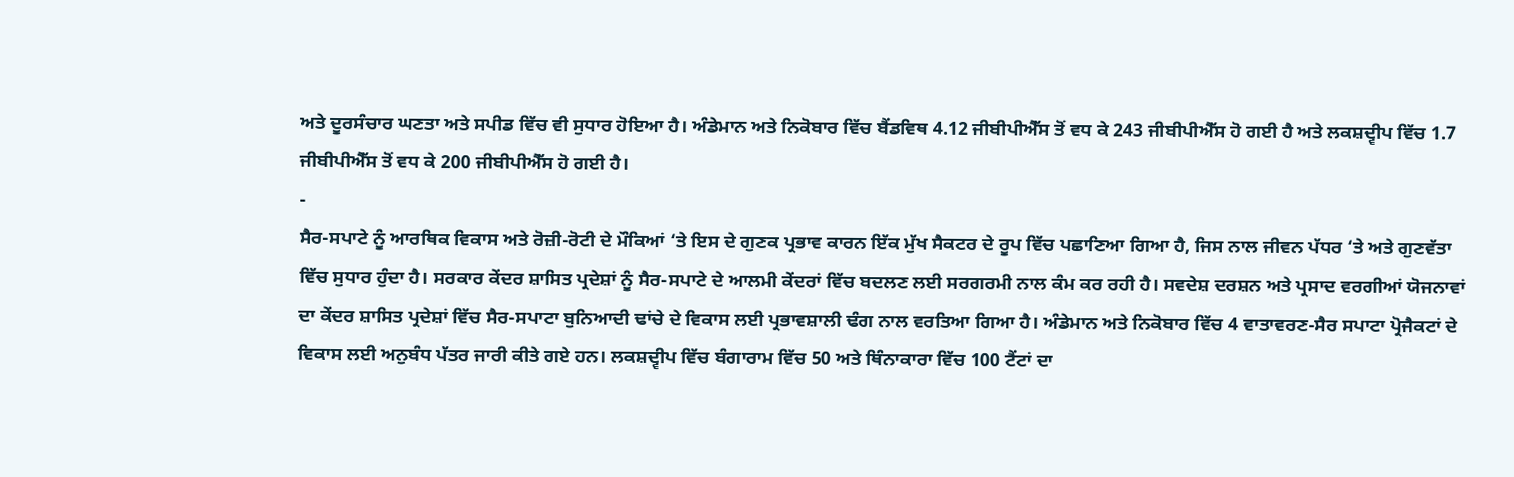ਅਤੇ ਦੂਰਸੰਚਾਰ ਘਣਤਾ ਅਤੇ ਸਪੀਡ ਵਿੱਚ ਵੀ ਸੁਧਾਰ ਹੋਇਆ ਹੈ। ਅੰਡੇਮਾਨ ਅਤੇ ਨਿਕੋਬਾਰ ਵਿੱਚ ਬੈਂਡਵਿਥ 4.12 ਜੀਬੀਪੀਐੱਸ ਤੋਂ ਵਧ ਕੇ 243 ਜੀਬੀਪੀਐੱਸ ਹੋ ਗਈ ਹੈ ਅਤੇ ਲਕਸ਼ਦ੍ਵੀਪ ਵਿੱਚ 1.7 ਜੀਬੀਪੀਐੱਸ ਤੋਂ ਵਧ ਕੇ 200 ਜੀਬੀਪੀਐੱਸ ਹੋ ਗਈ ਹੈ।
-
ਸੈਰ-ਸਪਾਟੇ ਨੂੰ ਆਰਥਿਕ ਵਿਕਾਸ ਅਤੇ ਰੋਜ਼ੀ-ਰੋਟੀ ਦੇ ਮੌਕਿਆਂ ‘ਤੇ ਇਸ ਦੇ ਗੁਣਕ ਪ੍ਰਭਾਵ ਕਾਰਨ ਇੱਕ ਮੁੱਖ ਸੈਕਟਰ ਦੇ ਰੂਪ ਵਿੱਚ ਪਛਾਣਿਆ ਗਿਆ ਹੈ, ਜਿਸ ਨਾਲ ਜੀਵਨ ਪੱਧਰ ‘ਤੇ ਅਤੇ ਗੁਣਵੱਤਾ ਵਿੱਚ ਸੁਧਾਰ ਹੁੰਦਾ ਹੈ। ਸਰਕਾਰ ਕੇਂਦਰ ਸ਼ਾਸਿਤ ਪ੍ਰਦੇਸ਼ਾਂ ਨੂੰ ਸੈਰ-ਸਪਾਟੇ ਦੇ ਆਲਮੀ ਕੇਂਦਰਾਂ ਵਿੱਚ ਬਦਲਣ ਲਈ ਸਰਗਰਮੀ ਨਾਲ ਕੰਮ ਕਰ ਰਹੀ ਹੈ। ਸਵਦੇਸ਼ ਦਰਸ਼ਨ ਅਤੇ ਪ੍ਰਸਾਦ ਵਰਗੀਆਂ ਯੋਜਨਾਵਾਂ ਦਾ ਕੇਂਦਰ ਸ਼ਾਸਿਤ ਪ੍ਰਦੇਸ਼ਾਂ ਵਿੱਚ ਸੈਰ-ਸਪਾਟਾ ਬੁਨਿਆਦੀ ਢਾਂਚੇ ਦੇ ਵਿਕਾਸ ਲਈ ਪ੍ਰਭਾਵਸ਼ਾਲੀ ਢੰਗ ਨਾਲ ਵਰਤਿਆ ਗਿਆ ਹੈ। ਅੰਡੇਮਾਨ ਅਤੇ ਨਿਕੋਬਾਰ ਵਿੱਚ 4 ਵਾਤਾਵਰਣ-ਸੈਰ ਸਪਾਟਾ ਪ੍ਰੋਜੈਕਟਾਂ ਦੇ ਵਿਕਾਸ ਲਈ ਅਨੁਬੰਧ ਪੱਤਰ ਜਾਰੀ ਕੀਤੇ ਗਏ ਹਨ। ਲਕਸ਼ਦ੍ਵੀਪ ਵਿੱਚ ਬੰਗਾਰਾਮ ਵਿੱਚ 50 ਅਤੇ ਥਿੰਨਾਕਾਰਾ ਵਿੱਚ 100 ਟੈਂਟਾਂ ਦਾ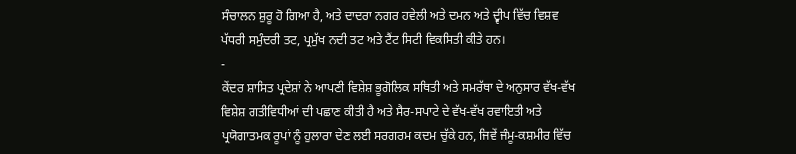ਸੰਚਾਲਨ ਸ਼ੁਰੂ ਹੋ ਗਿਆ ਹੈ, ਅਤੇ ਦਾਦਰਾ ਨਗਰ ਹਵੇਲੀ ਅਤੇ ਦਮਨ ਅਤੇ ਦ੍ਵੀਪ ਵਿੱਚ ਵਿਸ਼ਵ ਪੱਧਰੀ ਸਮੁੰਦਰੀ ਤਟ, ਪ੍ਰਮੁੱਖ ਨਦੀ ਤਟ ਅਤੇ ਟੈਂਟ ਸਿਟੀ ਵਿਕਸਿਤੀ ਕੀਤੇ ਹਨ।
-
ਕੇਂਦਰ ਸ਼ਾਸਿਤ ਪ੍ਰਦੇਸ਼ਾਂ ਨੇ ਆਪਣੀ ਵਿਸ਼ੇਸ਼ ਭੂਗੋਲਿਕ ਸਥਿਤੀ ਅਤੇ ਸਮਰੱਥਾ ਦੇ ਅਨੁਸਾਰ ਵੱਖ-ਵੱਖ ਵਿਸ਼ੇਸ਼ ਗਤੀਵਿਧੀਆਂ ਦੀ ਪਛਾਣ ਕੀਤੀ ਹੈ ਅਤੇ ਸੈਰ-ਸਪਾਟੇ ਦੇ ਵੱਖ-ਵੱਖ ਰਵਾਇਤੀ ਅਤੇ ਪ੍ਰਯੋਗਾਤਮਕ ਰੂਪਾਂ ਨੂੰ ਹੁਲਾਰਾ ਦੇਣ ਲਈ ਸਰਗਰਮ ਕਦਮ ਚੁੱਕੇ ਹਨ, ਜਿਵੇਂ ਜੰਮੂ-ਕਸ਼ਮੀਰ ਵਿੱਚ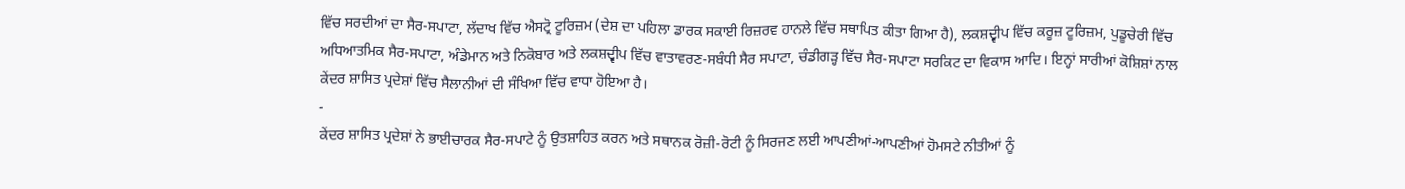ਵਿੱਚ ਸਰਦੀਆਂ ਦਾ ਸੈਰ-ਸਪਾਟਾ, ਲੱਦਾਖ ਵਿੱਚ ਐਸਟ੍ਰੋ ਟੂਰਿਜ਼ਮ (ਦੇਸ਼ ਦਾ ਪਹਿਲਾ ਡਾਰਕ ਸਕਾਈ ਰਿਜ਼ਰਵ ਹਾਨਲੇ ਵਿੱਚ ਸਥਾਪਿਤ ਕੀਤਾ ਗਿਆ ਹੈ), ਲਕਸ਼ਦ੍ਵੀਪ ਵਿੱਚ ਕਰੂਜ਼ ਟੂਰਿਜ਼ਮ, ਪੁਡੂਚੇਰੀ ਵਿੱਚ ਅਧਿਆਤਮਿਕ ਸੈਰ-ਸਪਾਟਾ, ਅੰਡੇਮਾਨ ਅਤੇ ਨਿਕੋਬਾਰ ਅਤੇ ਲਕਸ਼ਦ੍ਵੀਪ ਵਿੱਚ ਵਾਤਾਵਰਣ-ਸਬੰਧੀ ਸੈਰ ਸਪਾਟਾ, ਚੰਡੀਗੜ੍ਹ ਵਿੱਚ ਸੈਰ-ਸਪਾਟਾ ਸਰਕਿਟ ਦਾ ਵਿਕਾਸ ਆਦਿ। ਇਨ੍ਹਾਂ ਸਾਰੀਆਂ ਕੋਸ਼ਿਸ਼ਾਂ ਨਾਲ ਕੇਂਦਰ ਸ਼ਾਸਿਤ ਪ੍ਰਦੇਸ਼ਾਂ ਵਿੱਚ ਸੈਲਾਨੀਆਂ ਦੀ ਸੰਖਿਆ ਵਿੱਚ ਵਾਧਾ ਹੋਇਆ ਹੈ।
-
ਕੇਂਦਰ ਸ਼ਾਸਿਤ ਪ੍ਰਦੇਸ਼ਾਂ ਨੇ ਭਾਈਚਾਰਕ ਸੈਰ-ਸਪਾਟੇ ਨੂੰ ਉਤਸ਼ਾਹਿਤ ਕਰਨ ਅਤੇ ਸਥਾਨਕ ਰੋਜ਼ੀ-ਰੋਟੀ ਨੂੰ ਸਿਰਜਣ ਲਈ ਆਪਣੀਆਂ-ਆਪਣੀਆਂ ਹੋਮਸਟੇ ਨੀਤੀਆਂ ਨੂੰ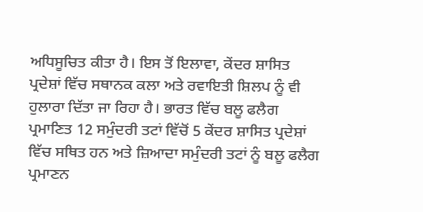ਅਧਿਸੂਚਿਤ ਕੀਤਾ ਹੈ। ਇਸ ਤੋਂ ਇਲਾਵਾ, ਕੇਂਦਰ ਸ਼ਾਸਿਤ ਪ੍ਰਦੇਸ਼ਾਂ ਵਿੱਚ ਸਥਾਨਕ ਕਲਾ ਅਤੇ ਰਵਾਇਤੀ ਸ਼ਿਲਪ ਨੂੰ ਵੀ ਹੁਲਾਰਾ ਦਿੱਤਾ ਜਾ ਰਿਹਾ ਹੈ। ਭਾਰਤ ਵਿੱਚ ਬਲੂ ਫਲੈਗ ਪ੍ਰਮਾਣਿਤ 12 ਸਮੁੰਦਰੀ ਤਟਾਂ ਵਿੱਚੋਂ 5 ਕੇਂਦਰ ਸ਼ਾਸਿਤ ਪ੍ਰਦੇਸ਼ਾਂ ਵਿੱਚ ਸਥਿਤ ਹਨ ਅਤੇ ਜ਼ਿਆਦਾ ਸਮੁੰਦਰੀ ਤਟਾਂ ਨੂੰ ਬਲੂ ਫਲੈਗ ਪ੍ਰਮਾਣਨ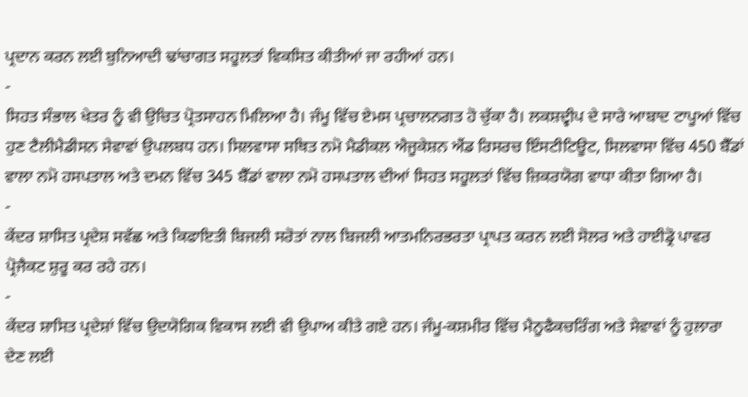ਪ੍ਰਦਾਨ ਕਰਨ ਲਈ ਬੁਨਿਆਦੀ ਢਾਂਚਾਗਤ ਸਹੂਲਤਾਂ ਵਿਕਸਿਤ ਕੀਤੀਆਂ ਜਾ ਰਹੀਆਂ ਹਨ।
-
ਸਿਹਤ ਸੰਭਾਲ ਖੇਤਰ ਨੂੰ ਵੀ ਉਚਿਤ ਪ੍ਰੋਤਸਾਹਨ ਮਿਲਿਆ ਹੈ। ਜੰਮੂ ਵਿੱਚ ਏਮਸ ਪ੍ਰਚਾਲਨਗਤ ਹੋ ਚੁੱਕਾ ਹੈ। ਲਕਸ਼ਦ੍ਵੀਪ ਦੇ ਸਾਰੇ ਆਬਾਦ ਟਾਪੂਆਂ ਵਿੱਚ ਹੁਣ ਟੈਲੀਮੈਡੀਸਨ ਸੇਵਾਵਾਂ ਉਪਲਬਧ ਹਨ। ਸਿਲਵਾਸਾ ਸਥਿਤ ਨਮੋ ਮੈਡੀਕਲ ਐਜੂਕੇਸ਼ਨ ਐਂਡ ਰਿਸਰਚ ਇੰਸਟੀਟਿਊਟ, ਸਿਲਵਾਸਾ ਵਿੱਚ 450 ਬੈੱਡਾਂ ਵਾਲਾ ਨਮੋ ਹਸਪਤਾਲ ਅਤੇ ਦਮਨ ਵਿੱਚ 345 ਬੈੱਡਾਂ ਵਾਲਾ ਨਮੋ ਹਸਪਤਾਲ ਦੀਆਂ ਸਿਹਤ ਸਹੂਲਤਾਂ ਵਿੱਚ ਜ਼ਿਕਰਯੋਗ ਵਾਧਾ ਕੀਤਾ ਗਿਆ ਹੈ।
-
ਕੇਂਦਰ ਸ਼ਾਸਿਤ ਪ੍ਰਦੇਸ਼ ਸਵੱਛ ਅਤੇ ਕਿਫਾਇਤੀ ਬਿਜਲੀ ਸਰੋਤਾਂ ਨਾਲ ਬਿਜਲੀ ਆਤਮਨਿਰਭਰਤਾ ਪ੍ਰਾਪਤ ਕਰਨ ਲਈ ਸੋਲਰ ਅਤੇ ਹਾਈਡ੍ਰੋ ਪਾਵਰ ਪ੍ਰੋਜੈਕਟ ਸ਼ੁਰੂ ਕਰ ਰਹੇ ਹਨ।
-
ਕੇਂਦਰ ਸ਼ਾਸਿਤ ਪ੍ਰਦੇਸ਼ਾਂ ਵਿੱਚ ਉਦਯੋਗਿਕ ਵਿਕਾਸ ਲਈ ਵੀ ਉਪਾਅ ਕੀਤੇ ਗਏ ਹਨ। ਜੰਮੂ-ਕਸ਼ਮੀਰ ਵਿੱਚ ਮੈਨੂਫੈਕਚਰਿੰਗ ਅਤੇ ਸੇਵਾਵਾਂ ਨੂੰ ਹੁਲਾਰਾ ਦੇਣ ਲਈ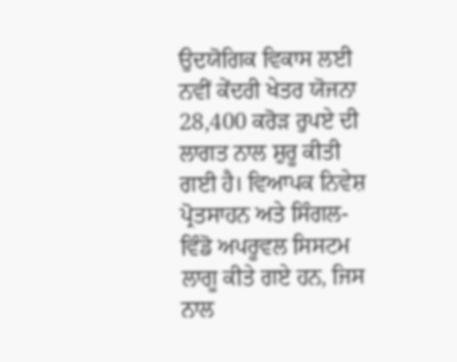ਉਦਯੋਗਿਕ ਵਿਕਾਸ ਲਈ ਨਵੀਂ ਕੇਂਦਰੀ ਖੇਤਰ ਯੋਜਨਾ 28,400 ਕਰੋੜ ਰੁਪਏ ਦੀ ਲਾਗਤ ਨਾਲ ਸ਼ੁਰੂ ਕੀਤੀ ਗਈ ਹੈ। ਵਿਆਪਕ ਨਿਵੇਸ਼ ਪ੍ਰੋਤਸਾਹਨ ਅਤੇ ਸਿੰਗਲ-ਵਿੰਡੋ ਅਪਰੂਵਲ ਸਿਸਟਮ ਲਾਗੂ ਕੀਤੇ ਗਏ ਹਨ, ਜਿਸ ਨਾਲ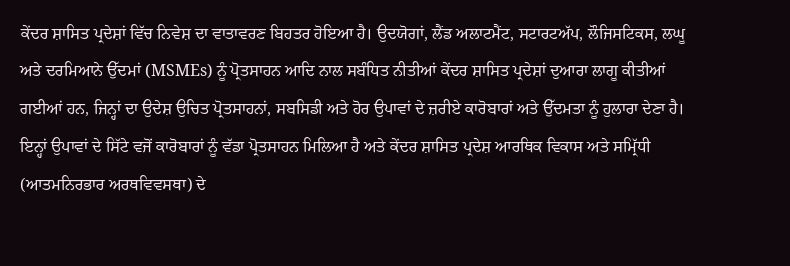ਕੇਂਦਰ ਸ਼ਾਸਿਤ ਪ੍ਰਦੇਸ਼ਾਂ ਵਿੱਚ ਨਿਵੇਸ਼ ਦਾ ਵਾਤਾਵਰਣ ਬਿਹਤਰ ਹੋਇਆ ਹੈ। ਉਦਯੋਗਾਂ, ਲੈਂਡ ਅਲਾਟਮੈਂਟ, ਸਟਾਰਟਅੱਪ, ਲੌਜਿਸਟਿਕਸ, ਲਘੂ ਅਤੇ ਦਰਮਿਆਨੇ ਉੱਦਮਾਂ (MSMEs) ਨੂੰ ਪ੍ਰੋਤਸਾਹਨ ਆਦਿ ਨਾਲ ਸਬੰਧਿਤ ਨੀਤੀਆਂ ਕੇਂਦਰ ਸ਼ਾਸਿਤ ਪ੍ਰਦੇਸ਼ਾਂ ਦੁਆਰਾ ਲਾਗੂ ਕੀਤੀਆਂ ਗਈਆਂ ਹਨ, ਜਿਨ੍ਹਾਂ ਦਾ ਉਦੇਸ਼ ਉਚਿਤ ਪ੍ਰੋਤਸਾਹਨਾਂ, ਸਬਸਿਡੀ ਅਤੇ ਹੋਰ ਉਪਾਵਾਂ ਦੇ ਜ਼ਰੀਏ ਕਾਰੋਬਾਰਾਂ ਅਤੇ ਉੱਦਮਤਾ ਨੂੰ ਹੁਲਾਰਾ ਦੇਣਾ ਹੈ। ਇਨ੍ਹਾਂ ਉਪਾਵਾਂ ਦੇ ਸਿੱਟੇ ਵਜੋਂ ਕਾਰੋਬਾਰਾਂ ਨੂੰ ਵੱਡਾ ਪ੍ਰੋਤਸਾਹਨ ਮਿਲਿਆ ਹੈ ਅਤੇ ਕੇਂਦਰ ਸ਼ਾਸਿਤ ਪ੍ਰਦੇਸ਼ ਆਰਥਿਕ ਵਿਕਾਸ ਅਤੇ ਸਮ੍ਰਿੱਧੀ (ਆਤਮਨਿਰਭਾਰ ਅਰਥਵਿਵਸਥਾ) ਦੇ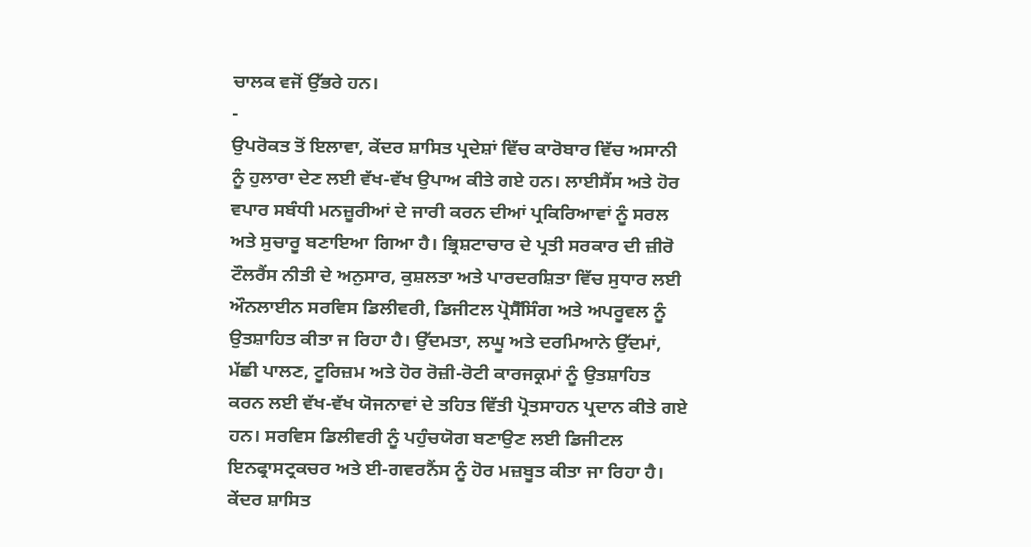ਚਾਲਕ ਵਜੋਂ ਉੱਭਰੇ ਹਨ।
-
ਉਪਰੋਕਤ ਤੋਂ ਇਲਾਵਾ, ਕੇਂਦਰ ਸ਼ਾਸਿਤ ਪ੍ਰਦੇਸ਼ਾਂ ਵਿੱਚ ਕਾਰੋਬਾਰ ਵਿੱਚ ਅਸਾਨੀ ਨੂੰ ਹੁਲਾਰਾ ਦੇਣ ਲਈ ਵੱਖ-ਵੱਖ ਉਪਾਅ ਕੀਤੇ ਗਏ ਹਨ। ਲਾਈਸੈਂਸ ਅਤੇ ਹੋਰ ਵਪਾਰ ਸਬੰਧੀ ਮਨਜ਼ੂਰੀਆਂ ਦੇ ਜਾਰੀ ਕਰਨ ਦੀਆਂ ਪ੍ਰਕਿਰਿਆਵਾਂ ਨੂੰ ਸਰਲ ਅਤੇ ਸੁਚਾਰੂ ਬਣਾਇਆ ਗਿਆ ਹੈ। ਭ੍ਰਿਸ਼ਟਾਚਾਰ ਦੇ ਪ੍ਰਤੀ ਸਰਕਾਰ ਦੀ ਜ਼ੀਰੋ ਟੌਲਰੈਂਸ ਨੀਤੀ ਦੇ ਅਨੁਸਾਰ, ਕੁਸ਼ਲਤਾ ਅਤੇ ਪਾਰਦਰਸ਼ਿਤਾ ਵਿੱਚ ਸੁਧਾਰ ਲਈ ਔਨਲਾਈਨ ਸਰਵਿਸ ਡਿਲੀਵਰੀ, ਡਿਜੀਟਲ ਪ੍ਰੋਸੈੱਸਿੰਗ ਅਤੇ ਅਪਰੂਵਲ ਨੂੰ ਉਤਸ਼ਾਹਿਤ ਕੀਤਾ ਜ ਰਿਹਾ ਹੈ। ਉੱਦਮਤਾ, ਲਘੂ ਅਤੇ ਦਰਮਿਆਨੇ ਉੱਦਮਾਂ, ਮੱਛੀ ਪਾਲਣ, ਟੂਰਿਜ਼ਮ ਅਤੇ ਹੋਰ ਰੋਜ਼ੀ-ਰੋਟੀ ਕਾਰਜਕ੍ਰਮਾਂ ਨੂੰ ਉਤਸ਼ਾਹਿਤ ਕਰਨ ਲਈ ਵੱਖ-ਵੱਖ ਯੋਜਨਾਵਾਂ ਦੇ ਤਹਿਤ ਵਿੱਤੀ ਪ੍ਰੋਤਸਾਹਨ ਪ੍ਰਦਾਨ ਕੀਤੇ ਗਏ ਹਨ। ਸਰਵਿਸ ਡਿਲੀਵਰੀ ਨੂੰ ਪਹੁੰਚਯੋਗ ਬਣਾਉਣ ਲਈ ਡਿਜੀਟਲ ਇਨਫ੍ਰਾਸਟ੍ਰਕਚਰ ਅਤੇ ਈ-ਗਵਰਨੈਂਸ ਨੂੰ ਹੋਰ ਮਜ਼ਬੂਤ ਕੀਤਾ ਜਾ ਰਿਹਾ ਹੈ। ਕੇਂਦਰ ਸ਼ਾਸਿਤ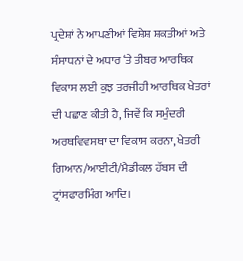ਪ੍ਰਦੇਸ਼ਾਂ ਨੇ ਆਪਣੀਆਂ ਵਿਸ਼ੇਸ਼ ਸ਼ਕਤੀਆਂ ਅਤੇ ਸੰਸਾਧਨਾਂ ਦੇ ਅਧਾਰ ‘ਤੇ ਤੀਬਰ ਆਰਥਿਕ ਵਿਕਾਸ ਲਈ ਕੁਝ ਤਰਜੀਹੀ ਆਰਥਿਕ ਖੇਤਰਾਂ ਦੀ ਪਛਾਣ ਕੀਤੀ ਹੈ, ਜਿਵੇਂ ਕਿ ਸਮੁੰਦਰੀ ਅਰਥਵਿਵਸਥਾ ਦਾ ਵਿਕਾਸ ਕਰਨਾ, ਖੇਤਰੀ ਗਿਆਨ/ਆਈਟੀ/ਮੈਡੀਕਲ ਹੱਬਸ ਦੀ ਟ੍ਰਾਂਸਫਾਰਮਿੰਗ ਆਦਿ।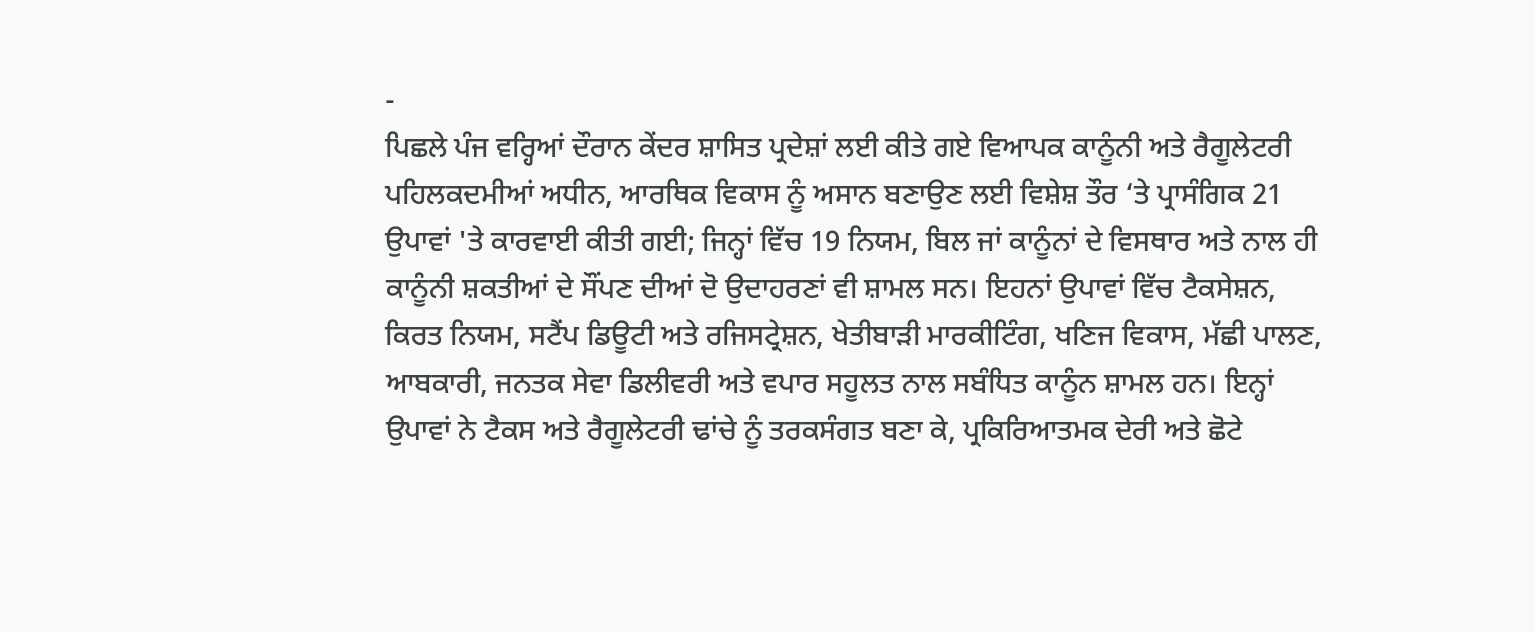-
ਪਿਛਲੇ ਪੰਜ ਵਰ੍ਹਿਆਂ ਦੌਰਾਨ ਕੇਂਦਰ ਸ਼ਾਸਿਤ ਪ੍ਰਦੇਸ਼ਾਂ ਲਈ ਕੀਤੇ ਗਏ ਵਿਆਪਕ ਕਾਨੂੰਨੀ ਅਤੇ ਰੈਗੂਲੇਟਰੀ ਪਹਿਲਕਦਮੀਆਂ ਅਧੀਨ, ਆਰਥਿਕ ਵਿਕਾਸ ਨੂੰ ਅਸਾਨ ਬਣਾਉਣ ਲਈ ਵਿਸ਼ੇਸ਼ ਤੌਰ ‘ਤੇ ਪ੍ਰਾਸੰਗਿਕ 21 ਉਪਾਵਾਂ 'ਤੇ ਕਾਰਵਾਈ ਕੀਤੀ ਗਈ; ਜਿਨ੍ਹਾਂ ਵਿੱਚ 19 ਨਿਯਮ, ਬਿਲ ਜਾਂ ਕਾਨੂੰਨਾਂ ਦੇ ਵਿਸਥਾਰ ਅਤੇ ਨਾਲ ਹੀ ਕਾਨੂੰਨੀ ਸ਼ਕਤੀਆਂ ਦੇ ਸੌਂਪਣ ਦੀਆਂ ਦੋ ਉਦਾਹਰਣਾਂ ਵੀ ਸ਼ਾਮਲ ਸਨ। ਇਹਨਾਂ ਉਪਾਵਾਂ ਵਿੱਚ ਟੈਕਸੇਸ਼ਨ, ਕਿਰਤ ਨਿਯਮ, ਸਟੈਂਪ ਡਿਊਟੀ ਅਤੇ ਰਜਿਸਟ੍ਰੇਸ਼ਨ, ਖੇਤੀਬਾੜੀ ਮਾਰਕੀਟਿੰਗ, ਖਣਿਜ ਵਿਕਾਸ, ਮੱਛੀ ਪਾਲਣ, ਆਬਕਾਰੀ, ਜਨਤਕ ਸੇਵਾ ਡਿਲੀਵਰੀ ਅਤੇ ਵਪਾਰ ਸਹੂਲਤ ਨਾਲ ਸਬੰਧਿਤ ਕਾਨੂੰਨ ਸ਼ਾਮਲ ਹਨ। ਇਨ੍ਹਾਂ ਉਪਾਵਾਂ ਨੇ ਟੈਕਸ ਅਤੇ ਰੈਗੂਲੇਟਰੀ ਢਾਂਚੇ ਨੂੰ ਤਰਕਸੰਗਤ ਬਣਾ ਕੇ, ਪ੍ਰਕਿਰਿਆਤਮਕ ਦੇਰੀ ਅਤੇ ਛੋਟੇ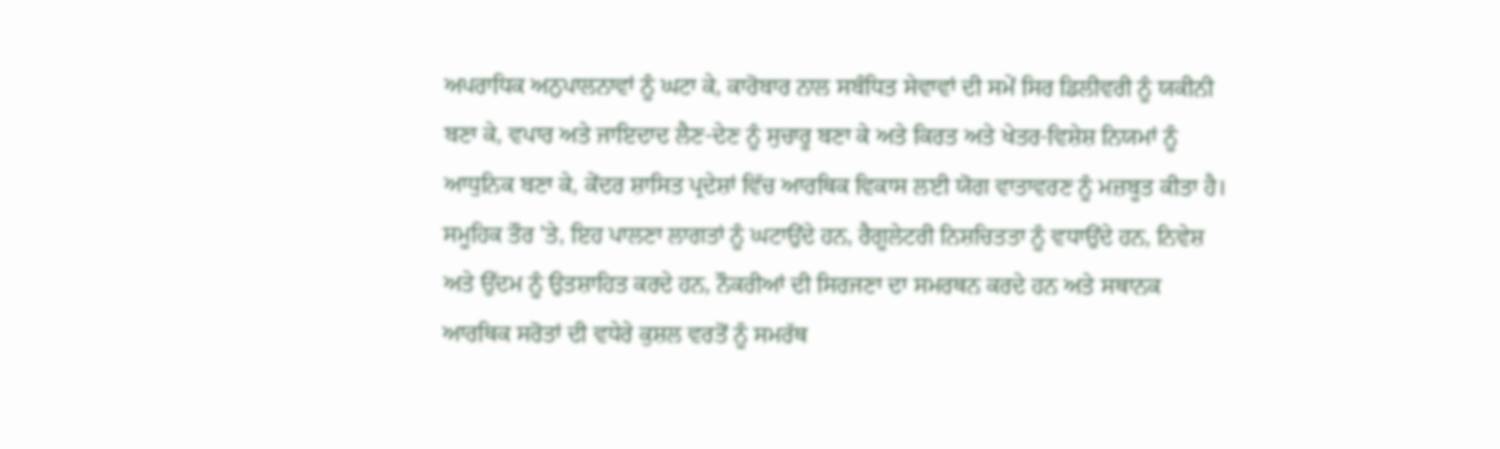ਅਪਰਾਧਿਕ ਅਨੁਪਾਲਨਾਵਾਂ ਨੂੰ ਘਟਾ ਕੇ, ਕਾਰੋਬਾਰ ਨਾਲ ਸਬੰਧਿਤ ਸੇਵਾਵਾਂ ਦੀ ਸਮੇਂ ਸਿਰ ਡਿਲੀਵਰੀ ਨੂੰ ਯਕੀਨੀ ਬਣਾ ਕੇ, ਵਪਾਰ ਅਤੇ ਜਾਇਦਾਦ ਲੈਣ-ਦੇਣ ਨੂੰ ਸੁਚਾਰੂ ਬਣਾ ਕੇ ਅਤੇ ਕਿਰਤ ਅਤੇ ਖੇਤਰ-ਵਿਸ਼ੇਸ਼ ਨਿਯਮਾਂ ਨੂੰ ਆਧੁਨਿਕ ਬਣਾ ਕੇ, ਕੇਂਦਰ ਸ਼ਾਸਿਤ ਪ੍ਰਦੇਸ਼ਾਂ ਵਿੱਚ ਆਰਥਿਕ ਵਿਕਾਸ ਲਈ ਯੋਗ ਵਾਤਾਵਰਣ ਨੂੰ ਮਜ਼ਬੂਤ ਕੀਤਾ ਹੈ। ਸਮੂਹਿਕ ਤੌਰ 'ਤੇ, ਇਹ ਪਾਲਣਾ ਲਾਗਤਾਂ ਨੂੰ ਘਟਾਉਂਦੇ ਹਨ, ਰੈਗੂਲੇਟਰੀ ਨਿਸ਼ਚਿਤਤਾ ਨੂੰ ਵਧਾਉਂਦੇ ਹਨ, ਨਿਵੇਸ਼ ਅਤੇ ਉੱਦਮ ਨੂੰ ਉਤਸ਼ਾਹਿਤ ਕਰਦੇ ਹਨ, ਨੌਕਰੀਆਂ ਦੀ ਸਿਰਜਣਾ ਦਾ ਸਮਰਥਨ ਕਰਦੇ ਹਨ ਅਤੇ ਸਥਾਨਕ ਆਰਥਿਕ ਸਰੋਤਾਂ ਦੀ ਵਧੇਰੇ ਕੁਸ਼ਲ ਵਰਤੋਂ ਨੂੰ ਸਮਰੱਥ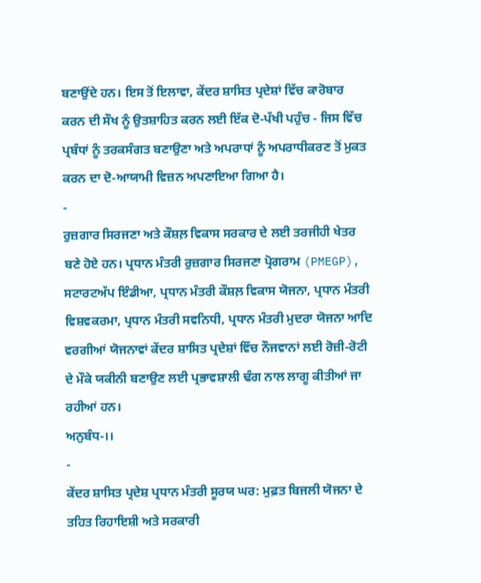ਬਣਾਉਂਦੇ ਹਨ। ਇਸ ਤੋਂ ਇਲਾਵਾ, ਕੇਂਦਰ ਸ਼ਾਸਿਤ ਪ੍ਰਦੇਸ਼ਾਂ ਵਿੱਚ ਕਾਰੋਬਾਰ ਕਰਨ ਦੀ ਸੌਖ ਨੂੰ ਉਤਸ਼ਾਹਿਤ ਕਰਨ ਲਈ ਇੱਕ ਦੋ-ਪੱਖੀ ਪਹੁੰਚ - ਜਿਸ ਵਿੱਚ ਪ੍ਰਬੰਧਾਂ ਨੂੰ ਤਰਕਸੰਗਤ ਬਣਾਉਣਾ ਅਤੇ ਅਪਰਾਧਾਂ ਨੂੰ ਅਪਰਾਧੀਕਰਣ ਤੋਂ ਮੁਕਤ ਕਰਨ ਦਾ ਦੋ-ਆਯਾਮੀ ਵਿਜ਼ਨ ਅਪਣਾਇਆ ਗਿਆ ਹੈ।
-
ਰੁਜ਼ਗਾਰ ਸਿਰਜਣਾ ਅਤੇ ਕੌਸ਼ਲ਼ ਵਿਕਾਸ ਸਰਕਾਰ ਦੇ ਲਈ ਤਰਜੀਹੀ ਖੇਤਰ ਬਣੇ ਹੋਏ ਹਨ। ਪ੍ਰਧਾਨ ਮੰਤਰੀ ਰੁਜ਼ਗਾਰ ਸਿਰਜਣਾ ਪ੍ਰੋਗਰਾਮ (PMEGP), ਸਟਾਰਟਅੱਪ ਇੰਡੀਆ, ਪ੍ਰਧਾਨ ਮੰਤਰੀ ਕੌਸ਼ਲ਼ ਵਿਕਾਸ ਯੋਜਨਾ, ਪ੍ਰਧਾਨ ਮੰਤਰੀ ਵਿਸ਼ਵਕਰਮਾ, ਪ੍ਰਧਾਨ ਮੰਤਰੀ ਸਵਨਿਧੀ, ਪ੍ਰਧਾਨ ਮੰਤਰੀ ਮੁਦਰਾ ਯੋਜਨਾ ਆਦਿ ਵਰਗੀਆਂ ਯੋਜਨਾਵਾਂ ਕੇਂਦਰ ਸ਼ਾਸਿਤ ਪ੍ਰਦੇਸ਼ਾਂ ਵਿੱਚ ਨੌਜਵਾਨਾਂ ਲਈ ਰੋਜ਼ੀ-ਰੋਟੀ ਦੇ ਮੌਕੇ ਯਕੀਨੀ ਬਣਾਉਣ ਲਈ ਪ੍ਰਭਾਵਸ਼ਾਲੀ ਢੰਗ ਨਾਲ ਲਾਗੂ ਕੀਤੀਆਂ ਜਾ ਰਹੀਆਂ ਹਨ।
ਅਨੁਬੰਧ-।।
-
ਕੇਂਦਰ ਸ਼ਾਸਿਤ ਪ੍ਰਦੇਸ਼ ਪ੍ਰਧਾਨ ਮੰਤਰੀ ਸੂਰਯ ਘਰ: ਮੁਫ਼ਤ ਬਿਜਲੀ ਯੋਜਨਾ ਦੇ ਤਹਿਤ ਰਿਹਾਇਸ਼ੀ ਅਤੇ ਸਰਕਾਰੀ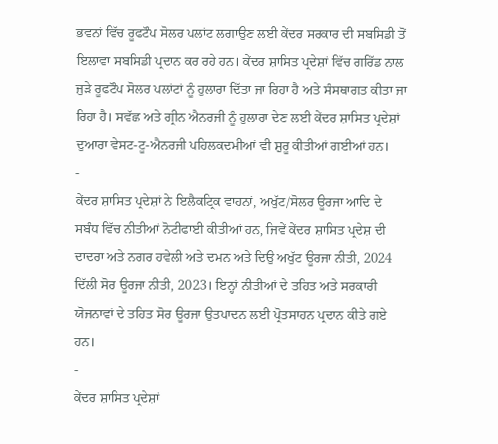ਭਵਨਾਂ ਵਿੱਚ ਰੂਫਟੌਪ ਸੋਲਰ ਪਲਾਂਟ ਲਗਾਉਣ ਲਈ ਕੇਂਦਰ ਸਰਕਾਰ ਦੀ ਸਬਸਿਡੀ ਤੋਂ ਇਲਾਵਾ ਸਬਸਿਡੀ ਪ੍ਰਦਾਨ ਕਰ ਰਹੇ ਹਨ। ਕੇਂਦਰ ਸ਼ਾਸਿਤ ਪ੍ਰਦੇਸ਼ਾਂ ਵਿੱਚ ਗਰਿੱਡ ਨਾਲ ਜੁੜੇ ਰੂਫਟੌਪ ਸੋਲਰ ਪਲਾਂਟਾਂ ਨੂੰ ਹੁਲਾਰਾ ਦਿੱਤਾ ਜਾ ਰਿਹਾ ਹੈ ਅਤੇ ਸੰਸਥਾਗਤ ਕੀਤਾ ਜਾ ਰਿਹਾ ਹੈ। ਸਵੱਛ ਅਤੇ ਗ੍ਰੀਨ ਐਨਰਜੀ ਨੂੰ ਹੁਲਾਰਾ ਦੇਣ ਲਈ ਕੇਂਦਰ ਸ਼ਾਸਿਤ ਪ੍ਰਦੇਸ਼ਾਂ ਦੁਆਰਾ ਵੇਸਟ-ਟੂ-ਐਨਰਜੀ ਪਹਿਲਕਦਮੀਆਂ ਵੀ ਸ਼ੁਰੂ ਕੀਤੀਆਂ ਗਈਆਂ ਹਨ।
-
ਕੇਂਦਰ ਸ਼ਾਸਿਤ ਪ੍ਰਦੇਸ਼ਾਂ ਨੇ ਇਲੈਕਟ੍ਰਿਕ ਵਾਹਨਾਂ, ਅਖੁੱਟ/ਸੋਲਰ ਊਰਜਾ ਆਦਿ ਦੇ ਸਬੰਧ ਵਿੱਚ ਨੀਤੀਆਂ ਨੋਟੀਫਾਈ ਕੀਤੀਆਂ ਹਨ, ਜਿਵੇਂ ਕੇਂਦਰ ਸ਼ਾਸਿਤ ਪ੍ਰਦੇਸ਼ ਦੀ ਦਾਦਰਾ ਅਤੇ ਨਗਰ ਹਵੇਲੀ ਅਤੇ ਦਮਨ ਅਤੇ ਦਿਉ ਅਖੁੱਟ ਊਰਜਾ ਨੀਤੀ, 2024 ਦਿੱਲੀ ਸੋਰ ਊਰਜਾ ਨੀਤੀ, 2023। ਇਨ੍ਹਾਂ ਨੀਤੀਆਂ ਦੇ ਤਹਿਤ ਅਤੇ ਸਰਕਾਰੀ ਯੋਜਨਾਵਾਂ ਦੇ ਤਹਿਤ ਸੋਰ ਊਰਜਾ ਉਤਪਾਦਨ ਲਈ ਪ੍ਰੋਤਸਾਹਨ ਪ੍ਰਦਾਨ ਕੀਤੇ ਗਏ ਹਨ।
-
ਕੇਂਦਰ ਸ਼ਾਸਿਤ ਪ੍ਰਦੇਸ਼ਾਂ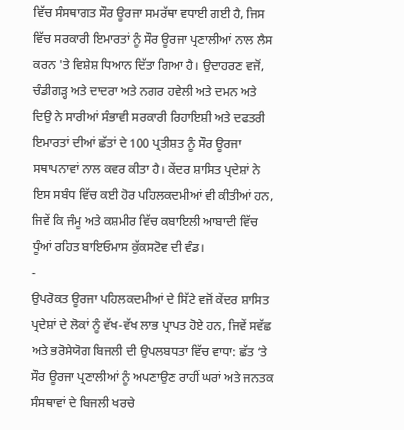ਵਿੱਚ ਸੰਸਥਾਗਤ ਸੌਰ ਊਰਜਾ ਸਮਰੱਥਾ ਵਧਾਈ ਗਈ ਹੈ, ਜਿਸ ਵਿੱਚ ਸਰਕਾਰੀ ਇਮਾਰਤਾਂ ਨੂੰ ਸੌਰ ਊਰਜਾ ਪ੍ਰਣਾਲੀਆਂ ਨਾਲ ਲੈਸ ਕਰਨ 'ਤੇ ਵਿਸ਼ੇਸ਼ ਧਿਆਨ ਦਿੱਤਾ ਗਿਆ ਹੈ। ਉਦਾਹਰਣ ਵਜੋਂ, ਚੰਡੀਗੜ੍ਹ ਅਤੇ ਦਾਦਰਾ ਅਤੇ ਨਗਰ ਹਵੇਲੀ ਅਤੇ ਦਮਨ ਅਤੇ ਦਿਉ ਨੇ ਸਾਰੀਆਂ ਸੰਭਾਵੀ ਸਰਕਾਰੀ ਰਿਹਾਇਸ਼ੀ ਅਤੇ ਦਫਤਰੀ ਇਮਾਰਤਾਂ ਦੀਆਂ ਛੱਤਾਂ ਦੇ 100 ਪ੍ਰਤੀਸ਼ਤ ਨੂੰ ਸੌਰ ਊਰਜਾ ਸਥਾਪਨਾਵਾਂ ਨਾਲ ਕਵਰ ਕੀਤਾ ਹੈ। ਕੇਂਦਰ ਸ਼ਾਸਿਤ ਪ੍ਰਦੇਸ਼ਾਂ ਨੇ ਇਸ ਸਬੰਧ ਵਿੱਚ ਕਈ ਹੋਰ ਪਹਿਲਕਦਮੀਆਂ ਵੀ ਕੀਤੀਆਂ ਹਨ, ਜਿਵੇਂ ਕਿ ਜੰਮੂ ਅਤੇ ਕਸ਼ਮੀਰ ਵਿੱਚ ਕਬਾਇਲੀ ਆਬਾਦੀ ਵਿੱਚ ਧੂੰਆਂ ਰਹਿਤ ਬਾਇਓਮਾਸ ਕੁੱਕਸਟੋਵ ਦੀ ਵੰਡ।
-
ਉਪਰੋਕਤ ਊਰਜਾ ਪਹਿਲਕਦਮੀਆਂ ਦੇ ਸਿੱਟੇ ਵਜੋਂ ਕੇਂਦਰ ਸ਼ਾਸਿਤ ਪ੍ਰਦੇਸ਼ਾਂ ਦੇ ਲੋਕਾਂ ਨੂੰ ਵੱਖ-ਵੱਖ ਲਾਭ ਪ੍ਰਾਪਤ ਹੋਏ ਹਨ, ਜਿਵੇਂ ਸਵੱਛ ਅਤੇ ਭਰੋਸੇਯੋਗ ਬਿਜਲੀ ਦੀ ਉਪਲਬਧਤਾ ਵਿੱਚ ਵਾਧਾ: ਛੱਤ ‘ਤੇ ਸੌਰ ਊਰਜਾ ਪ੍ਰਣਾਲੀਆਂ ਨੂੰ ਅਪਣਾਉਣ ਰਾਹੀਂ ਘਰਾਂ ਅਤੇ ਜਨਤਕ ਸੰਸਥਾਵਾਂ ਦੇ ਬਿਜਲੀ ਖਰਚੇ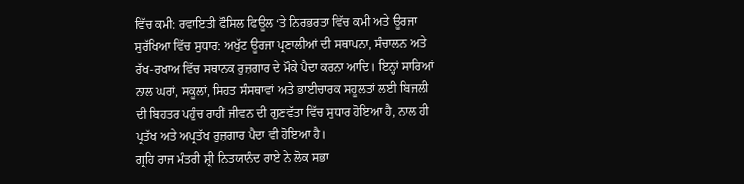ਵਿੱਚ ਕਮੀ: ਰਵਾਇਤੀ ਫੌਸਿਲ ਫਿਊਲ ‘ਤੇ ਨਿਰਭਰਤਾ ਵਿੱਚ ਕਮੀ ਅਤੇ ਊਰਜਾ ਸੁਰੱਖਿਆ ਵਿੱਚ ਸੁਧਾਰ: ਅਖੁੱਟ ਊਰਜਾ ਪ੍ਰਣਾਲੀਆਂ ਦੀ ਸਥਾਪਨਾ, ਸੰਚਾਲਨ ਅਤੇ ਰੱਖ-ਰਖਾਅ ਵਿੱਚ ਸਥਾਨਕ ਰੁਜ਼ਗਾਰ ਦੇ ਮੌਕੇ ਪੈਦਾ ਕਰਨਾ ਆਦਿ। ਇਨ੍ਹਾਂ ਸਾਰਿਆਂ ਨਾਲ ਘਰਾਂ, ਸਕੂਲਾਂ, ਸਿਹਤ ਸੰਸਥਾਵਾਂ ਅਤੇ ਭਾਈਚਾਰਕ ਸਹੂਲਤਾਂ ਲਈ ਬਿਜਲੀ ਦੀ ਬਿਹਤਰ ਪਹੁੰਚ ਰਾਹੀਂ ਜੀਵਨ ਦੀ ਗੁਣਵੱਤਾ ਵਿੱਚ ਸੁਧਾਰ ਹੋਇਆ ਹੈ, ਨਾਲ ਹੀ ਪ੍ਰਤੱਖ ਅਤੇ ਅਪ੍ਰਤੱਖ ਰੁਜ਼ਗਾਰ ਪੈਦਾ ਵੀ ਹੋਇਆ ਹੈ।
ਗ੍ਰਹਿ ਰਾਜ ਮੰਤਰੀ ਸ਼੍ਰੀ ਨਿਤਯਾਨੰਦ ਰਾਏ ਨੇ ਲੋਕ ਸਭਾ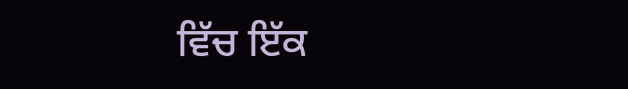ਵਿੱਚ ਇੱਕ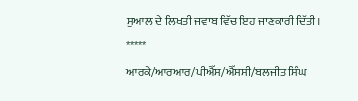ਸੁਆਲ ਦੇ ਲਿਖਤੀ ਜਵਾਬ ਵਿੱਚ ਇਹ ਜਾਣਕਾਰੀ ਦਿੱਤੀ।
*****
ਆਰਕੇ/ਆਰਆਰ/ਪੀਐੱਸ/ਐੱਸਸੀ/ਬਲਜੀਤ ਸਿੰਘ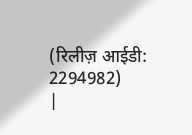(रिलीज़ आईडी: 2294982)
|